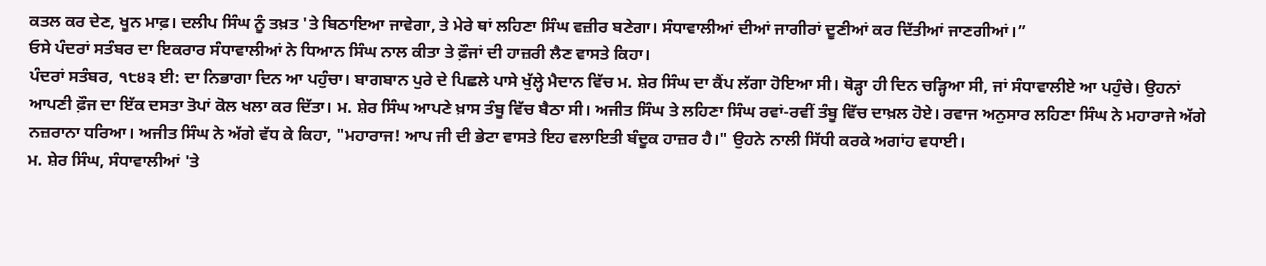ਕਤਲ ਕਰ ਦੇਣ, ਖੂਨ ਮਾਫ਼। ਦਲੀਪ ਸਿੰਘ ਨੂੰ ਤਖ਼ਤ 'ਤੇ ਬਿਠਾਇਆ ਜਾਵੇਗਾ, ਤੇ ਮੇਰੇ ਥਾਂ ਲਹਿਣਾ ਸਿੰਘ ਵਜ਼ੀਰ ਬਣੇਗਾ। ਸੰਧਾਵਾਲੀਆਂ ਦੀਆਂ ਜਾਗੀਰਾਂ ਦੂਣੀਆਂ ਕਰ ਦਿੱਤੀਆਂ ਜਾਣਗੀਆਂ।”
ਓਸੇ ਪੰਦਰਾਂ ਸਤੰਬਰ ਦਾ ਇਕਰਾਰ ਸੰਧਾਵਾਲੀਆਂ ਨੇ ਧਿਆਨ ਸਿੰਘ ਨਾਲ ਕੀਤਾ ਤੇ ਫ਼ੌਜਾਂ ਦੀ ਹਾਜ਼ਰੀ ਲੈਣ ਵਾਸਤੇ ਕਿਹਾ।
ਪੰਦਰਾਂ ਸਤੰਬਰ, ੧੮੪੩ ਈ: ਦਾ ਨਿਭਾਗਾ ਦਿਨ ਆ ਪਹੁੰਚਾ। ਬਾਗਬਾਨ ਪੁਰੇ ਦੇ ਪਿਛਲੇ ਪਾਸੇ ਖੁੱਲ੍ਹੇ ਮੈਦਾਨ ਵਿੱਚ ਮ. ਸ਼ੇਰ ਸਿੰਘ ਦਾ ਕੈਂਪ ਲੱਗਾ ਹੋਇਆ ਸੀ। ਥੋੜ੍ਹਾ ਹੀ ਦਿਨ ਚੜ੍ਹਿਆ ਸੀ, ਜਾਂ ਸੰਧਾਵਾਲੀਏ ਆ ਪਹੁੰਚੇ। ਉਹਨਾਂ ਆਪਣੀ ਫ਼ੌਜ ਦਾ ਇੱਕ ਦਸਤਾ ਤੋਪਾਂ ਕੋਲ ਖਲਾ ਕਰ ਦਿੱਤਾ। ਮ. ਸ਼ੇਰ ਸਿੰਘ ਆਪਣੇ ਖ਼ਾਸ ਤੰਬੂ ਵਿੱਚ ਬੈਠਾ ਸੀ। ਅਜੀਤ ਸਿੰਘ ਤੇ ਲਹਿਣਾ ਸਿੰਘ ਰਵਾਂ-ਰਵੀਂ ਤੰਬੂ ਵਿੱਚ ਦਾਖ਼ਲ ਹੋਏ। ਰਵਾਜ ਅਨੁਸਾਰ ਲਹਿਣਾ ਸਿੰਘ ਨੇ ਮਹਾਰਾਜੇ ਅੱਗੇ ਨਜ਼ਰਾਨਾ ਧਰਿਆ। ਅਜੀਤ ਸਿੰਘ ਨੇ ਅੱਗੇ ਵੱਧ ਕੇ ਕਿਹਾ, "ਮਹਾਰਾਜ! ਆਪ ਜੀ ਦੀ ਭੇਟਾ ਵਾਸਤੇ ਇਹ ਵਲਾਇਤੀ ਬੰਦੂਕ ਹਾਜ਼ਰ ਹੈ।" ਉਹਨੇ ਨਾਲੀ ਸਿੱਧੀ ਕਰਕੇ ਅਗਾਂਹ ਵਧਾਈ।
ਮ. ਸ਼ੇਰ ਸਿੰਘ, ਸੰਧਾਵਾਲੀਆਂ 'ਤੇ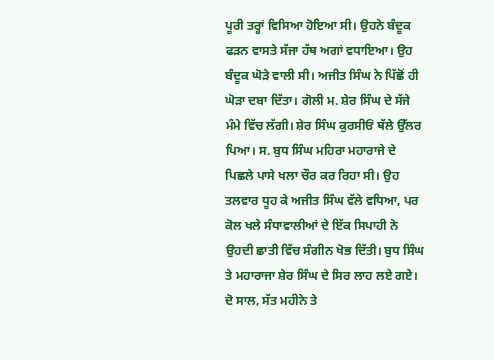ਪੂਰੀ ਤਰ੍ਹਾਂ ਵਿਸਿਆ ਹੋਇਆ ਸੀ। ਉਹਨੇ ਬੰਦੂਕ ਫੜਨ ਵਾਸਤੇ ਸੱਜਾ ਹੱਥ ਅਗਾਂ ਵਧਾਇਆ। ਉਹ ਬੰਦੂਕ ਘੋੜੇ ਵਾਲੀ ਸੀ। ਅਜੀਤ ਸਿੰਘ ਨੇ ਪਿੱਛੋਂ ਹੀ ਘੋੜਾ ਦਬਾ ਦਿੱਤਾ। ਗੋਲੀ ਮ. ਸ਼ੇਰ ਸਿੰਘ ਦੇ ਸੱਜੇ ਮੰਮੇ ਵਿੱਚ ਲੱਗੀ। ਸ਼ੇਰ ਸਿੰਘ ਕੁਰਸੀਓਂ ਥੱਲੇ ਉੱਲਰ ਪਿਆ। ਸ. ਬੁਧ ਸਿੰਘ ਮਹਿਰਾ ਮਹਾਰਾਜੇ ਦੇ ਪਿਛਲੇ ਪਾਸੇ ਖਲਾ ਚੌਰ ਕਰ ਰਿਹਾ ਸੀ। ਉਹ ਤਲਵਾਰ ਧੂਹ ਕੇ ਅਜੀਤ ਸਿੰਘ ਵੱਲੇ ਵਧਿਆ, ਪਰ ਕੋਲ ਖਲੇ ਸੰਧਾਵਾਲੀਆਂ ਦੇ ਇੱਕ ਸਿਪਾਹੀ ਨੇ ਉਹਦੀ ਛਾਤੀ ਵਿੱਚ ਸੰਗੀਨ ਖੋਭ ਦਿੱਤੀ। ਬੁਧ ਸਿੰਘ ਤੇ ਮਹਾਰਾਜਾ ਸ਼ੇਰ ਸਿੰਘ ਦੇ ਸਿਰ ਲਾਹ ਲਏ ਗਏ। ਦੋ ਸਾਲ, ਸੱਤ ਮਹੀਨੇ ਤੇ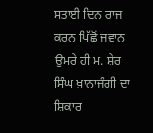ਸਤਾਈ ਦਿਨ ਰਾਜ ਕਰਨ ਪਿੱਛੋਂ ਜਵਾਨ ਉਮਰੇ ਹੀ ਮ. ਸ਼ੇਰ ਸਿੰਘ ਖ਼ਾਨਾਜੰਗੀ ਦਾ ਸ਼ਿਕਾਰ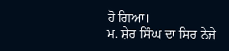ਹੋ ਗਿਆ।
ਮ. ਸ਼ੇਰ ਸਿੰਘ ਦਾ ਸਿਰ ਨੇਜੇ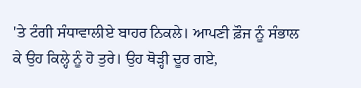'ਤੇ ਟੰਗੀ ਸੰਧਾਵਾਲੀਏ ਬਾਹਰ ਨਿਕਲੇ। ਆਪਣੀ ਫ਼ੌਜ ਨੂੰ ਸੰਭਾਲ ਕੇ ਉਹ ਕਿਲ੍ਹੇ ਨੂੰ ਹੋ ਤੁਰੇ। ਉਹ ਥੋੜ੍ਹੀ ਦੂਰ ਗਏ,